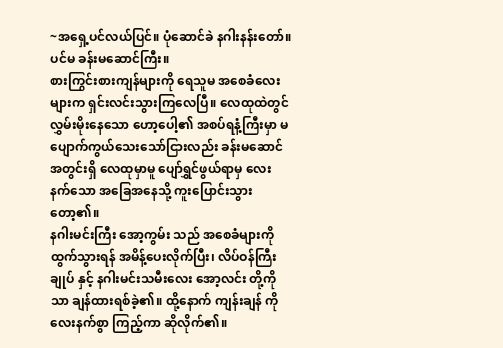~အရှေ့ပင်လယ်ပြင်။ ပုံဆောင်ခဲ နဂါးနန်းတော်။ ပင်မ ခန်းမဆောင်ကြီး။
စားကြွင်းစားကျန်များကို ရေသူမ အစေခံလေးများက ရှင်းလင်းသွားကြလေပြီ။ လေထုထဲတွင် လွှမ်းမိုးနေသော ဟော့ပေါ့၏ အစပ်ရနံ့ကြီးမှာ မပျောက်ကွယ်သေးသော်ငြားလည်း ခန်းမဆောင်အတွင်းရှိ လေထုမှာမူ ပျော်ရွှင်ဖွယ်ရာမှ လေးနက်သော အခြေအနေသို့ ကူးပြောင်းသွားတော့၏။
နဂါးမင်းကြီး အော့ကွမ်း သည် အစေခံများကို ထွက်သွားရန် အမိန့်ပေးလိုက်ပြီး၊ လိပ်ဝန်ကြီးချုပ် နှင့် နဂါးမင်းသမီးလေး အော့လင်း တို့ကိုသာ ချန်ထားရစ်ခဲ့၏။ ထို့နောက် ကျန်းချန် ကို လေးနက်စွာ ကြည့်ကာ ဆိုလိုက်၏။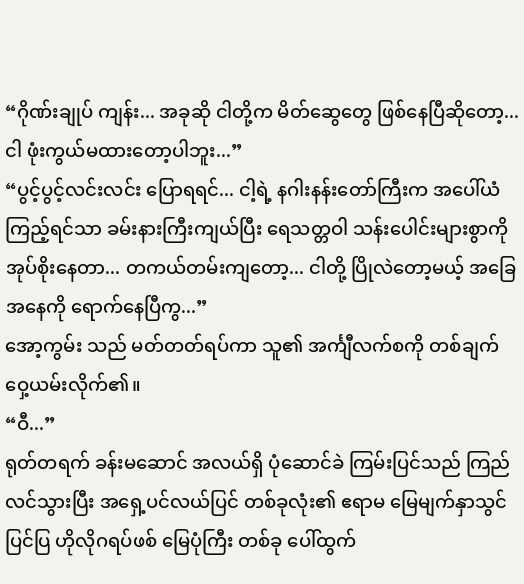“ဂိုဏ်းချုပ် ကျန်း... အခုဆို ငါတို့က မိတ်ဆွေတွေ ဖြစ်နေပြီဆိုတော့... ငါ ဖုံးကွယ်မထားတော့ပါဘူး...”
“ပွင့်ပွင့်လင်းလင်း ပြောရရင်... ငါ့ရဲ့ နဂါးနန်းတော်ကြီးက အပေါ်ယံကြည့်ရင်သာ ခမ်းနားကြီးကျယ်ပြီး ရေသတ္တဝါ သန်းပေါင်းများစွာကို အုပ်စိုးနေတာ... တကယ်တမ်းကျတော့... ငါတို့ ပြိုလဲတော့မယ့် အခြေအနေကို ရောက်နေပြီကွ...”
အော့ကွမ်း သည် မတ်တတ်ရပ်ကာ သူ၏ အင်္ကျီလက်စကို တစ်ချက် ဝှေ့ယမ်းလိုက်၏။
“ဝီ...”
ရုတ်တရက် ခန်းမဆောင် အလယ်ရှိ ပုံဆောင်ခဲ ကြမ်းပြင်သည် ကြည်လင်သွားပြီး အရှေ့ပင်လယ်ပြင် တစ်ခုလုံး၏ ဧရာမ မြေမျက်နှာသွင်ပြင်ပြ ဟိုလိုဂရပ်ဖစ် မြေပုံကြီး တစ်ခု ပေါ်ထွက်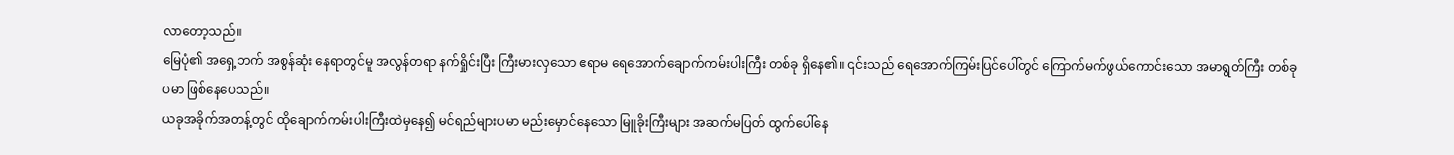လာတော့သည်။
မြေပုံ၏ အရှေ့ဘက် အစွန်ဆုံး နေရာတွင်မူ အလွန်တရာ နက်ရှိုင်းပြီး ကြီးမားလှသော ဧရာမ ရေအောက်ချောက်ကမ်းပါးကြီး တစ်ခု ရှိနေ၏။ ၎င်းသည် ရေအောက်ကြမ်းပြင်ပေါ်တွင် ကြောက်မက်ဖွယ်ကောင်းသော အမာရွတ်ကြီး တစ်ခုပမာ ဖြစ်နေပေသည်။
ယခုအခိုက်အတန့်တွင် ထိုချောက်ကမ်းပါးကြီးထဲမှနေ၍ မင်ရည်များပမာ မည်းမှောင်နေသော မြူခိုးကြီးများ အဆက်မပြတ် ထွက်ပေါ်နေ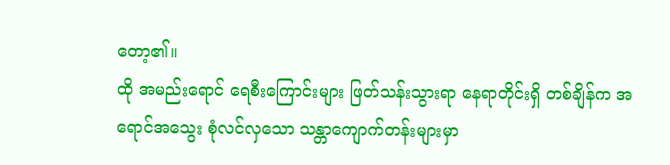တော့၏။
ထို အမည်းရောင် ရေစီးကြောင်းများ ဖြတ်သန်းသွားရာ နေရာတိုင်းရှိ တစ်ချိန်က အရောင်အသွေး စုံလင်လှသော သန္တာကျောက်တန်းများမှာ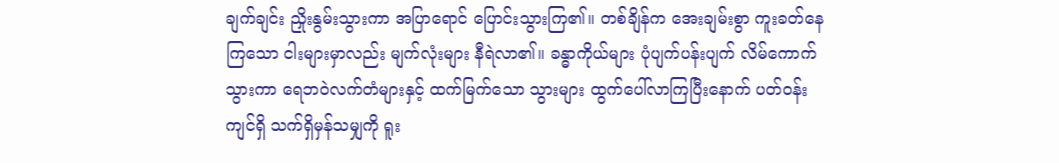ချက်ချင်း ညှိုးနွမ်းသွားကာ အပြာရောင် ပြောင်းသွားကြ၏။ တစ်ချိန်က အေးချမ်းစွာ ကူးခတ်နေကြသော ငါးများမှာလည်း မျက်လုံးများ နီရဲလာ၏။ ခန္ဓာကိုယ်များ ပုံပျက်ပန်းပျက် လိမ်ကောက်သွားကာ ရေဘဝဲလက်တံများနှင့် ထက်မြက်သော သွားများ ထွက်ပေါ်လာကြပြီးနောက် ပတ်ဝန်းကျင်ရှိ သက်ရှိမှန်သမျှကို ရူး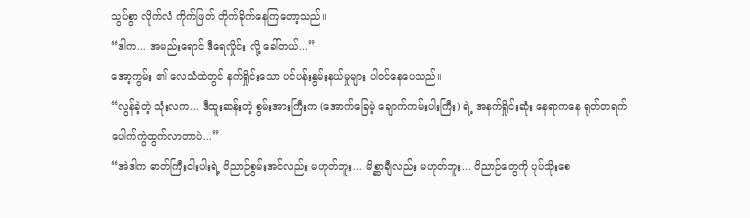သွပ်စွာ လိုက်လံ ကိုက်ဖြတ် တိုက်ခိုက်နေကြတော့သည်။
“ဒါက... အမည်းရောင် ဒီရေလှိုင်း လို့ ခေါ်တယ်...”
အော့ကွမ်း ၏ လေသံထဲတွင် နက်ရှိုင်းသော ပင်ပန်းနွမ်းနယ်မှုများ ပါဝင်နေပေသည်။
“လွန်ခဲ့တဲ့ သုံးလက... ဒီထူးဆန်းတဲ့ စွမ်းအားကြီးက (အောက်ခြေမဲ့ ချောက်ကမ်းပါးကြီး) ရဲ့ အနက်ရှိုင်းဆုံး နေရာကနေ ရုတ်တရက် ပေါက်ကွဲထွက်လာတာပဲ...”
“အဲဒါက ဓာတ်ကြီးငါးပါးရဲ့ ဝိညာဉ်စွမ်းအင်လည်း မဟုတ်ဘူး... မိစ္ဆာချီလည်း မဟုတ်ဘူး... ဝိညာဉ်တွေကို ပုပ်သိုးစေ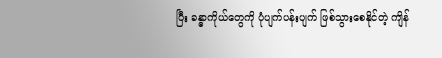ပြီး ခန္ဓာကိုယ်တွေကို ပုံပျက်ပန်းပျက် ဖြစ်သွားစေနိုင်တဲ့ ကျိန်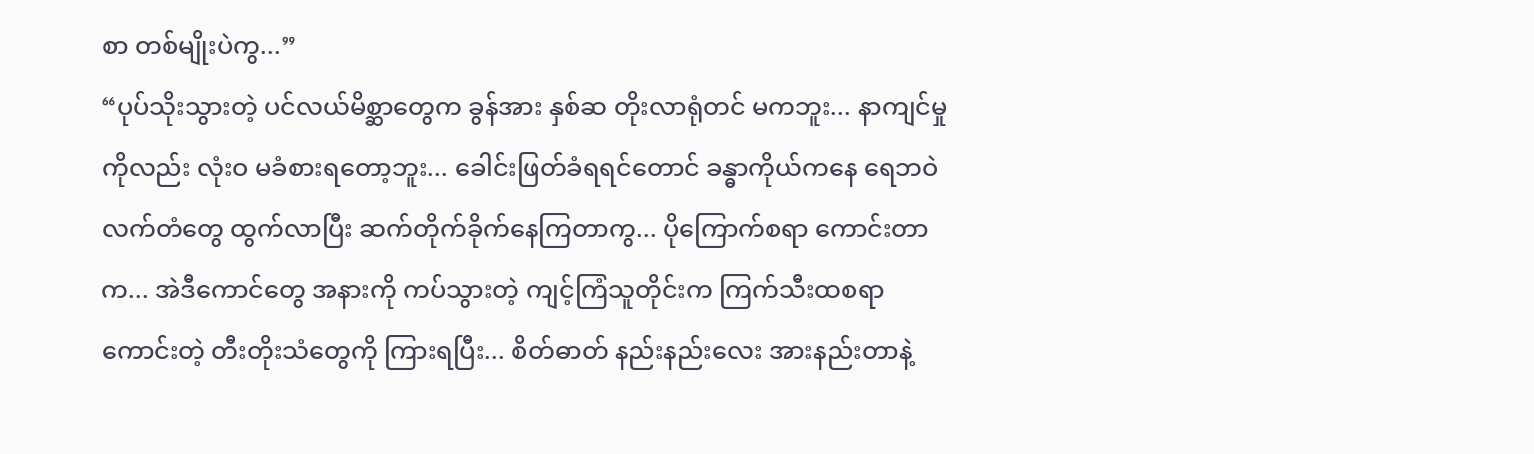စာ တစ်မျိုးပဲကွ...”
“ပုပ်သိုးသွားတဲ့ ပင်လယ်မိစ္ဆာတွေက ခွန်အား နှစ်ဆ တိုးလာရုံတင် မကဘူး... နာကျင်မှုကိုလည်း လုံးဝ မခံစားရတော့ဘူး... ခေါင်းဖြတ်ခံရရင်တောင် ခန္ဓာကိုယ်ကနေ ရေဘဝဲလက်တံတွေ ထွက်လာပြီး ဆက်တိုက်ခိုက်နေကြတာကွ... ပိုကြောက်စရာ ကောင်းတာက... အဲဒီကောင်တွေ အနားကို ကပ်သွားတဲ့ ကျင့်ကြံသူတိုင်းက ကြက်သီးထစရာကောင်းတဲ့ တီးတိုးသံတွေကို ကြားရပြီး... စိတ်ဓာတ် နည်းနည်းလေး အားနည်းတာနဲ့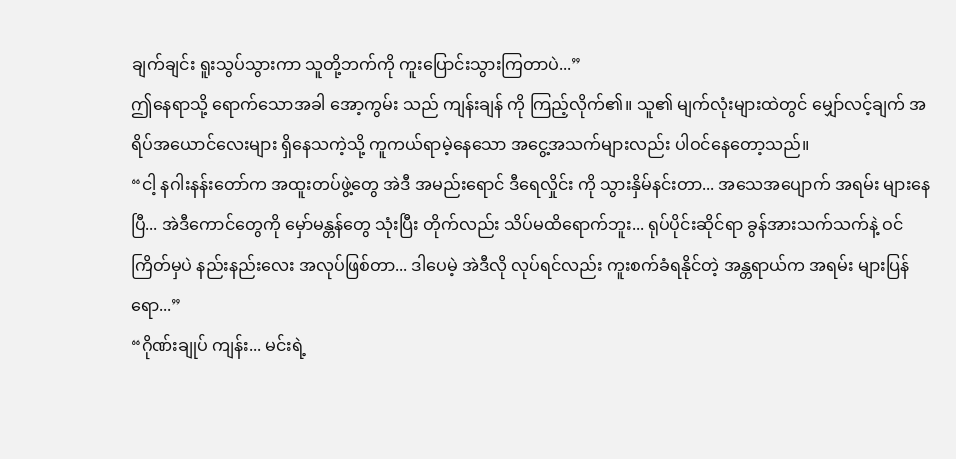ချက်ချင်း ရူးသွပ်သွားကာ သူတို့ဘက်ကို ကူးပြောင်းသွားကြတာပဲ...”
ဤနေရာသို့ ရောက်သောအခါ အော့ကွမ်း သည် ကျန်းချန် ကို ကြည့်လိုက်၏။ သူ၏ မျက်လုံးများထဲတွင် မျှော်လင့်ချက် အရိပ်အယောင်လေးများ ရှိနေသကဲ့သို့ ကူကယ်ရာမဲ့နေသော အငွေ့အသက်များလည်း ပါဝင်နေတော့သည်။
“ငါ့ နဂါးနန်းတော်က အထူးတပ်ဖွဲ့တွေ အဲဒီ အမည်းရောင် ဒီရေလှိုင်း ကို သွားနှိမ်နင်းတာ... အသေအပျောက် အရမ်း များနေပြီ... အဲဒီကောင်တွေကို မှော်မန္တန်တွေ သုံးပြီး တိုက်လည်း သိပ်မထိရောက်ဘူး... ရုပ်ပိုင်းဆိုင်ရာ ခွန်အားသက်သက်နဲ့ ဝင်ကြိတ်မှပဲ နည်းနည်းလေး အလုပ်ဖြစ်တာ... ဒါပေမဲ့ အဲဒီလို လုပ်ရင်လည်း ကူးစက်ခံရနိုင်တဲ့ အန္တရာယ်က အရမ်း များပြန်ရော...”
“ဂိုဏ်းချုပ် ကျန်း... မင်းရဲ့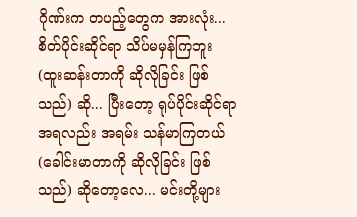ဂိုဏ်းက တပည့်တွေက အားလုံး... စိတ်ပိုင်းဆိုင်ရာ သိပ်မမှန်ကြဘူး (ထူးဆန်းတာကို ဆိုလိုခြင်း ဖြစ်သည်) ဆို... ပြီးတော့ ရုပ်ပိုင်းဆိုင်ရာ အရလည်း အရမ်း သန်မာကြတယ် (ခေါင်းမာတာကို ဆိုလိုခြင်း ဖြစ်သည်) ဆိုတော့လေ... မင်းတို့များ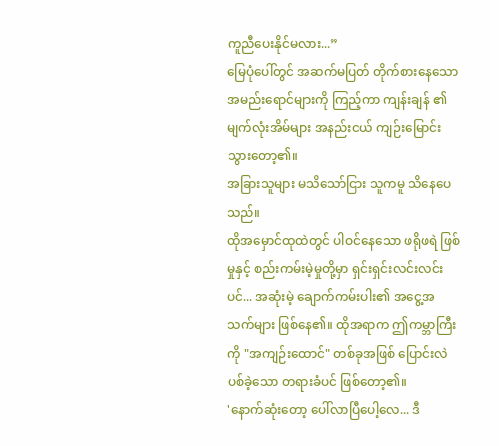ကူညီပေးနိုင်မလား...”
မြေပုံပေါ်တွင် အဆက်မပြတ် တိုက်စားနေသော အမည်းရောင်များကို ကြည့်ကာ ကျန်းချန် ၏ မျက်လုံးအိမ်များ အနည်းငယ် ကျဉ်းမြောင်းသွားတော့၏။
အခြားသူများ မသိသော်ငြား သူကမူ သိနေပေသည်။
ထိုအမှောင်ထုထဲတွင် ပါဝင်နေသော ဖရိုဖရဲ ဖြစ်မှုနှင့် စည်းကမ်းမဲ့မှုတို့မှာ ရှင်းရှင်းလင်းလင်းပင်... အဆုံးမဲ့ ချောက်ကမ်းပါး၏ အငွေ့အသက်များ ဖြစ်နေ၏။ ထိုအရာက ဤကမ္ဘာကြီးကို "အကျဉ်းထောင်" တစ်ခုအဖြစ် ပြောင်းလဲပစ်ခဲ့သော တရားခံပင် ဖြစ်တော့၏။
'နောက်ဆုံးတော့ ပေါ်လာပြီပေါ့လေ... ဒီ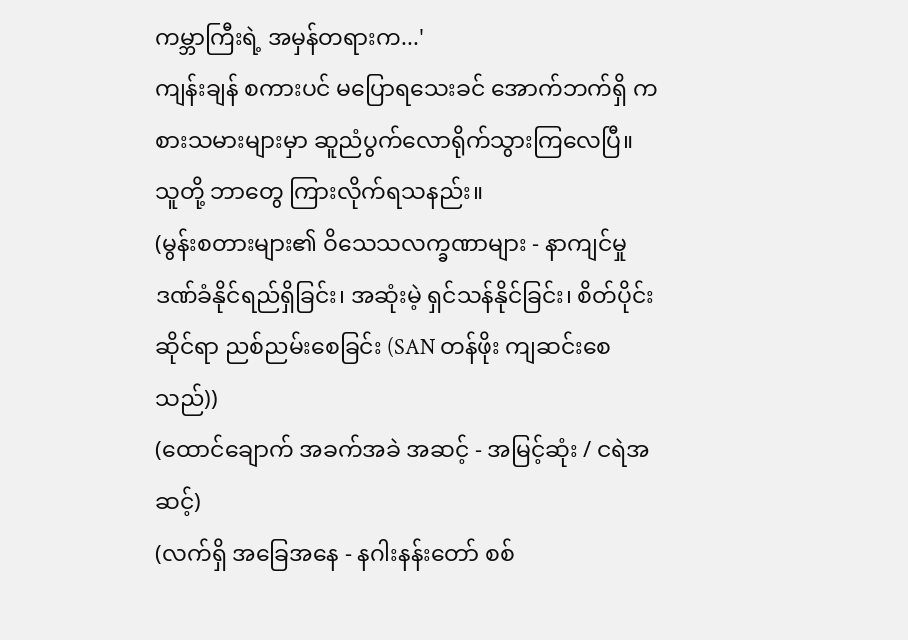ကမ္ဘာကြီးရဲ့ အမှန်တရားက...'
ကျန်းချန် စကားပင် မပြောရသေးခင် အောက်ဘက်ရှိ ကစားသမားများမှာ ဆူညံပွက်လောရိုက်သွားကြလေပြီ။
သူတို့ ဘာတွေ ကြားလိုက်ရသနည်း။
(မွန်းစတားများ၏ ဝိသေသလက္ခဏာများ - နာကျင်မှု ဒဏ်ခံနိုင်ရည်ရှိခြင်း၊ အဆုံးမဲ့ ရှင်သန်နိုင်ခြင်း၊ စိတ်ပိုင်းဆိုင်ရာ ညစ်ညမ်းစေခြင်း (SAN တန်ဖိုး ကျဆင်းစေသည်))
(ထောင်ချောက် အခက်အခဲ အဆင့် - အမြင့်ဆုံး / ငရဲအဆင့်)
(လက်ရှိ အခြေအနေ - နဂါးနန်းတော် စစ်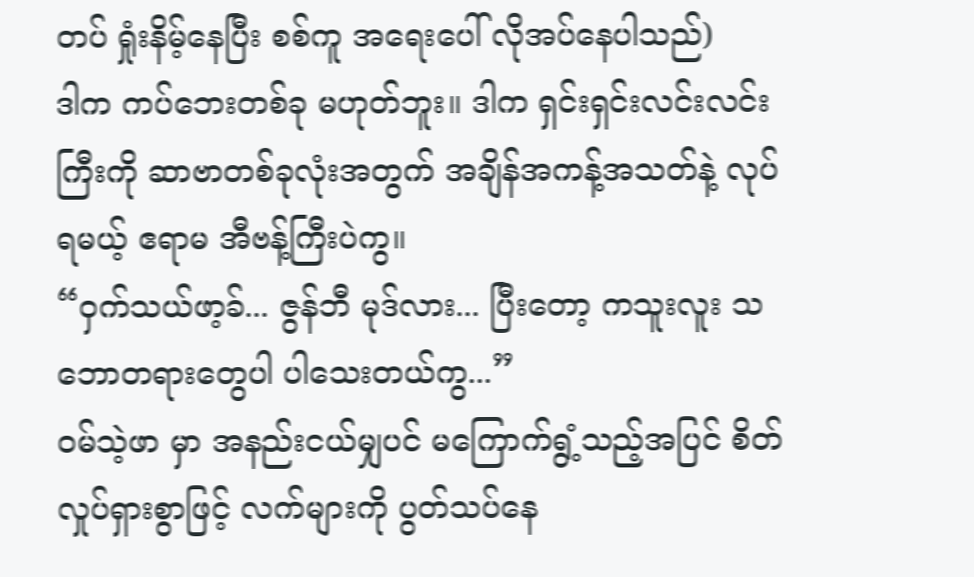တပ် ရှုံးနိမ့်နေပြီး စစ်ကူ အရေးပေါ် လိုအပ်နေပါသည်)
ဒါက ကပ်ဘေးတစ်ခု မဟုတ်ဘူး။ ဒါက ရှင်းရှင်းလင်းလင်းကြီးကို ဆာဗာတစ်ခုလုံးအတွက် အချိန်အကန့်အသတ်နဲ့ လုပ်ရမယ့် ဧရာမ အီဗန့်ကြီးပဲကွ။
“ဝှက်သယ်ဖာ့ခ်... ဇွန်ဘီ မုဒ်လား... ပြီးတော့ ကသူးလူး သဘောတရားတွေပါ ပါသေးတယ်ကွ...”
ဝမ်သဲ့ဖာ မှာ အနည်းငယ်မျှပင် မကြောက်ရွံ့သည့်အပြင် စိတ်လှုပ်ရှားစွာဖြင့် လက်များကို ပွတ်သပ်နေ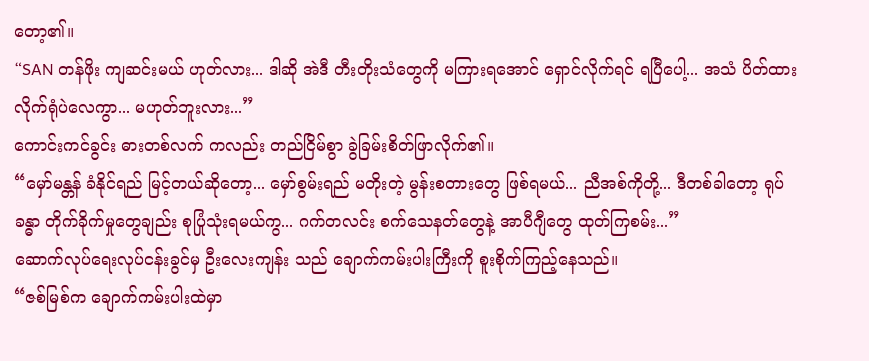တော့၏။
“SAN တန်ဖိုး ကျဆင်းမယ် ဟုတ်လား... ဒါဆို အဲဒီ တီးတိုးသံတွေကို မကြားရအောင် ရှောင်လိုက်ရင် ရပြီပေါ့... အသံ ပိတ်ထားလိုက်ရုံပဲလေကွာ... မဟုတ်ဘူးလား...”
ကောင်းကင်ခွင်း ဓားတစ်လက် ကလည်း တည်ငြိမ်စွာ ခွဲခြမ်းစိတ်ဖြာလိုက်၏။
“မှော်မန္တန် ခံနိုင်ရည် မြင့်တယ်ဆိုတော့... မှော်စွမ်းရည် မတိုးတဲ့ မွန်းစတားတွေ ဖြစ်ရမယ်... ညီအစ်ကိုတို့... ဒီတစ်ခါတော့ ရုပ်ခန္ဓာ တိုက်ခိုက်မှုတွေချည်း စုပြုံသုံးရမယ်ကွ... ဂက်တလင်း စက်သေနတ်တွေနဲ့ အာပီဂျီတွေ ထုတ်ကြစမ်း...”
ဆောက်လုပ်ရေးလုပ်ငန်းခွင်မှ ဦးလေးကျန်း သည် ချောက်ကမ်းပါးကြီးကို စူးစိုက်ကြည့်နေသည်။
“ဇစ်မြစ်က ချောက်ကမ်းပါးထဲမှာ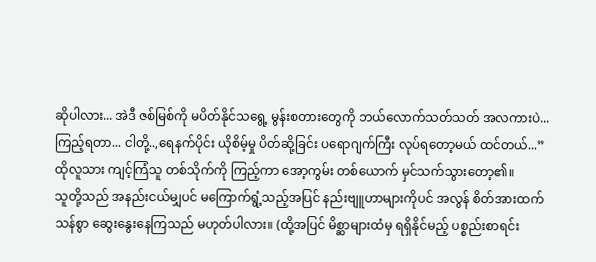ဆိုပါလား... အဲဒီ ဇစ်မြစ်ကို မပိတ်နိုင်သရွေ့ မွန်းစတားတွေကို ဘယ်လောက်သတ်သတ် အလကားပဲ... ကြည့်ရတာ... ငါတို့..,ရေနက်ပိုင်း ယိုစိမ့်မှု ပိတ်ဆို့ခြင်း ပရောဂျက်ကြီး လုပ်ရတော့မယ် ထင်တယ်...”
ထိုလူသား ကျင့်ကြံသူ တစ်သိုက်ကို ကြည့်ကာ အော့ကွမ်း တစ်ယောက် မှင်သက်သွားတော့၏။
သူတို့သည် အနည်းငယ်မျှပင် မကြောက်ရွံ့သည့်အပြင် နည်းဗျူဟာများကိုပင် အလွန် စိတ်အားထက်သန်စွာ ဆွေးနွေးနေကြသည် မဟုတ်ပါလား။ (ထို့အပြင် မိစ္ဆာများထံမှ ရရှိနိုင်မည့် ပစ္စည်းစာရင်း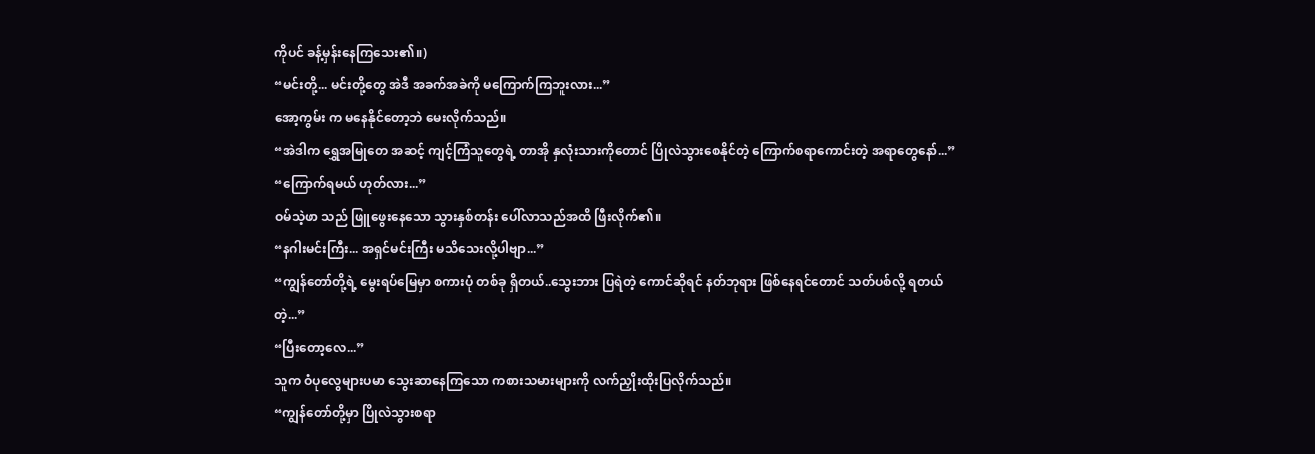ကိုပင် ခန့်မှန်းနေကြသေး၏။)
“မင်းတို့... မင်းတို့တွေ အဲဒီ အခက်အခဲကို မကြောက်ကြဘူးလား...”
အော့ကွမ်း က မနေနိုင်တော့ဘဲ မေးလိုက်သည်။
“အဲဒါက ရွှေအမြုတေ အဆင့် ကျင့်ကြံသူတွေရဲ့ တာအို နှလုံးသားကိုတောင် ပြိုလဲသွားစေနိုင်တဲ့ ကြောက်စရာကောင်းတဲ့ အရာတွေနော်...”
“ကြောက်ရမယ် ဟုတ်လား...”
ဝမ်သဲ့ဖာ သည် ဖြူဖွေးနေသော သွားနှစ်တန်း ပေါ်လာသည်အထိ ဖြီးလိုက်၏။
“နဂါးမင်းကြီး... အရှင်မင်းကြီး မသိသေးလို့ပါဗျာ...”
“ကျွန်တော်တို့ရဲ့ မွေးရပ်မြေမှာ စကားပုံ တစ်ခု ရှိတယ်..သွေးဘား ပြရဲတဲ့ ကောင်ဆိုရင် နတ်ဘုရား ဖြစ်နေရင်တောင် သတ်ပစ်လို့ ရတယ် တဲ့...”
“ပြီးတော့လေ...”
သူက ဝံပုလွေများပမာ သွေးဆာနေကြသော ကစားသမားများကို လက်ညှိုးထိုးပြလိုက်သည်။
“ကျွန်တော်တို့မှာ ပြိုလဲသွားစရာ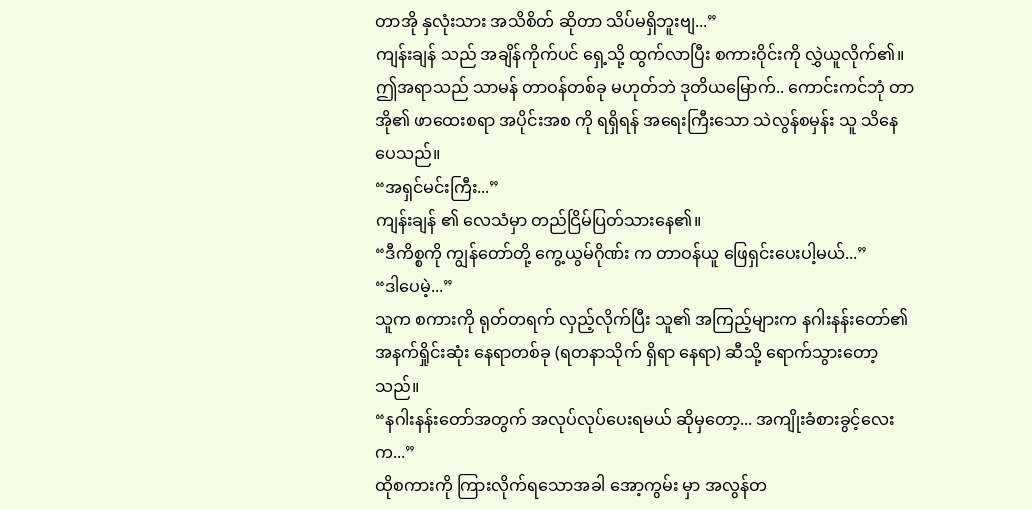တာအို နှလုံးသား အသိစိတ် ဆိုတာ သိပ်မရှိဘူးဗျ...”
ကျန်းချန် သည် အချိန်ကိုက်ပင် ရှေ့သို့ ထွက်လာပြီး စကားဝိုင်းကို လွှဲယူလိုက်၏။
ဤအရာသည် သာမန် တာဝန်တစ်ခု မဟုတ်ဘဲ ဒုတိယမြောက်.. ကောင်းကင်ဘုံ တာအို၏ ဖာထေးစရာ အပိုင်းအစ ကို ရရှိရန် အရေးကြီးသော သဲလွန်စမှန်း သူ သိနေပေသည်။
“အရှင်မင်းကြီး...”
ကျန်းချန် ၏ လေသံမှာ တည်ငြိမ်ပြတ်သားနေ၏။
“ဒီကိစ္စကို ကျွန်တော်တို့ ကွေ့ယွမ်ဂိုဏ်း က တာဝန်ယူ ဖြေရှင်းပေးပါ့မယ်...”
“ဒါပေမဲ့...”
သူက စကားကို ရုတ်တရက် လှည့်လိုက်ပြီး သူ၏ အကြည့်များက နဂါးနန်းတော်၏ အနက်ရှိုင်းဆုံး နေရာတစ်ခု (ရတနာသိုက် ရှိရာ နေရာ) ဆီသို့ ရောက်သွားတော့သည်။
“နဂါးနန်းတော်အတွက် အလုပ်လုပ်ပေးရမယ် ဆိုမှတော့... အကျိုးခံစားခွင့်လေးက...”
ထိုစကားကို ကြားလိုက်ရသောအခါ အော့ကွမ်း မှာ အလွန်တ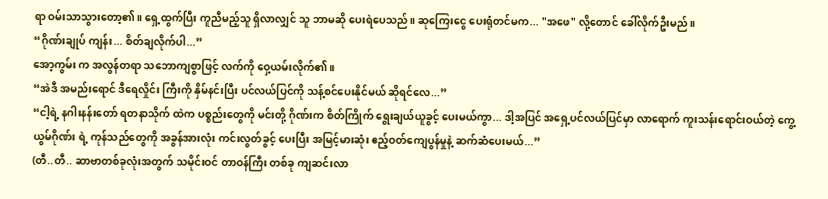ရာ ဝမ်းသာသွားတော့၏။ ရှေ့ထွက်ပြီး ကူညီမည့်သူ ရှိလာလျှင် သူ ဘာမဆို ပေးရဲပေသည်။ ဆုကြေးငွေ ပေးရုံတင်မက... "အဖေ" လို့တောင် ခေါ်လိုက်ဦးမည်။
“ဂိုဏ်းချုပ် ကျန်း... စိတ်ချလိုက်ပါ...”
အော့ကွမ်း က အလွန်တရာ သဘောကျစွာဖြင့် လက်ကို ဝှေ့ယမ်းလိုက်၏။
“အဲဒီ အမည်းရောင် ဒီရေလှိုင်း ကြီးကို နှိမ်နင်းပြီး ပင်လယ်ပြင်ကို သန့်စင်ပေးနိုင်မယ် ဆိုရင်လေ...”
“ငါ့ရဲ့ နဂါးနန်းတော် ရတနာသိုက် ထဲက ပစ္စည်းတွေကို မင်းတို့ ဂိုဏ်းက စိတ်ကြိုက် ရွေးချယ်ယူခွင့် ပေးမယ်ကွာ... ဒါ့အပြင် အရှေ့ပင်လယ်ပြင်မှာ လာရောက် ကူးသန်းရောင်းဝယ်တဲ့ ကွေ့ယွမ်ဂိုဏ်း ရဲ့ ကုန်သည်တွေကို အခွန်အားလုံး ကင်းလွတ်ခွင့် ပေးပြီး အမြင့်မားဆုံး ဧည့်ဝတ်ကျေပွန်မှုနဲ့ ဆက်ဆံပေးမယ်...”
(တီ..တီ.. ဆာဗာတစ်ခုလုံးအတွက် သမိုင်းဝင် တာဝန်ကြီး တစ်ခု ကျဆင်းလာ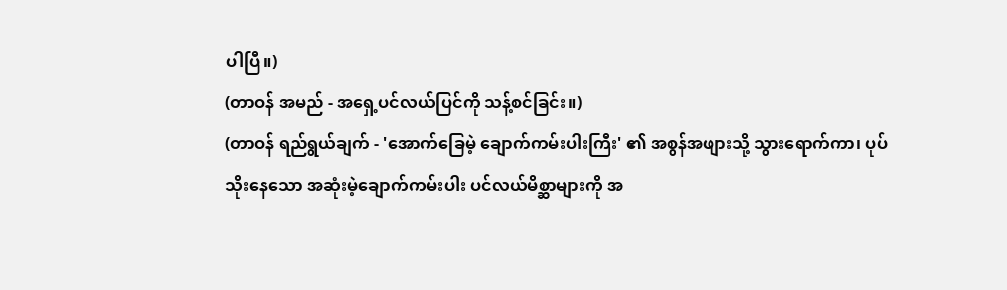ပါပြီ။)
(တာဝန် အမည် - အရှေ့ပင်လယ်ပြင်ကို သန့်စင်ခြင်း။)
(တာဝန် ရည်ရွယ်ချက် - 'အောက်ခြေမဲ့ ချောက်ကမ်းပါးကြီး' ၏ အစွန်အဖျားသို့ သွားရောက်ကာ၊ ပုပ်သိုးနေသော အဆုံးမဲ့ချောက်ကမ်းပါး ပင်လယ်မိစ္ဆာများကို အ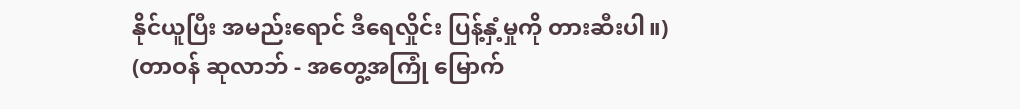နိုင်ယူပြီး အမည်းရောင် ဒီရေလှိုင်း ပြန့်နှံ့မှုကို တားဆီးပါ။)
(တာဝန် ဆုလာဘ် - အတွေ့အကြုံ မြောက်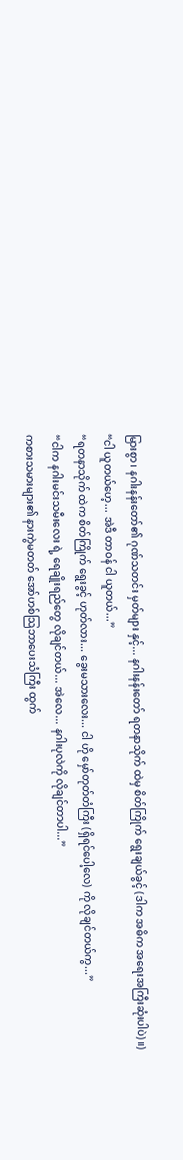မြားစွာ၊ နဂါးနန်းတော်၏ ဂုဏ်သတင်း မှတ်များ နှင့်... နဂါးနန်းတော် ရတနာသိုက် ထဲမှ စိတ်ကြိုက် ရွေးချယ်ခွင့် (ဒါက အဓိက အရေးအကြီးဆုံးပါပဲ)။)
“ငါ ယူတယ်ဟေ့... အဲဒီ တာဝန် ငါ ယူတယ်...”
“ရတနာသိုက် ထဲက စိတ်ကြိုက် ရွေးခွင့် ဟုတ်လား... ခွေးမသားလေး... ငါ ဟို မှော်တုတ်တံကြီး (ရှိရင်ပေါ့လေ) ကို လိုချင်တယ်ကွ...”
“ငါက နဂါးမင်းသမီးလေး ရဲ့ ရေချိုးရည်တွေ လိုချင်တယ်... အဲလေ... နဂါးပုလဲကို လိုချင်တာပါ...”
ကစားသမားများ၏ နားကွဲမတတ် အော်ဟစ်သြဘာပေးသံကြီး ထွက်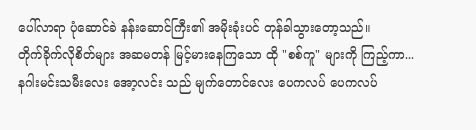ပေါ်လာရာ ပုံဆောင်ခဲ နန်းဆောင်ကြီး၏ အမိုးခုံးပင် တုန်ခါသွားတော့သည်။
တိုက်ခိုက်လိုစိတ်များ အဆမတန် မြင့်မားနေကြသော ထို "စစ်ကူ" များကို ကြည့်ကာ...
နဂါးမင်းသမီးလေး အော့လင်း သည် မျက်တောင်လေး ပေကလပ် ပေကလပ်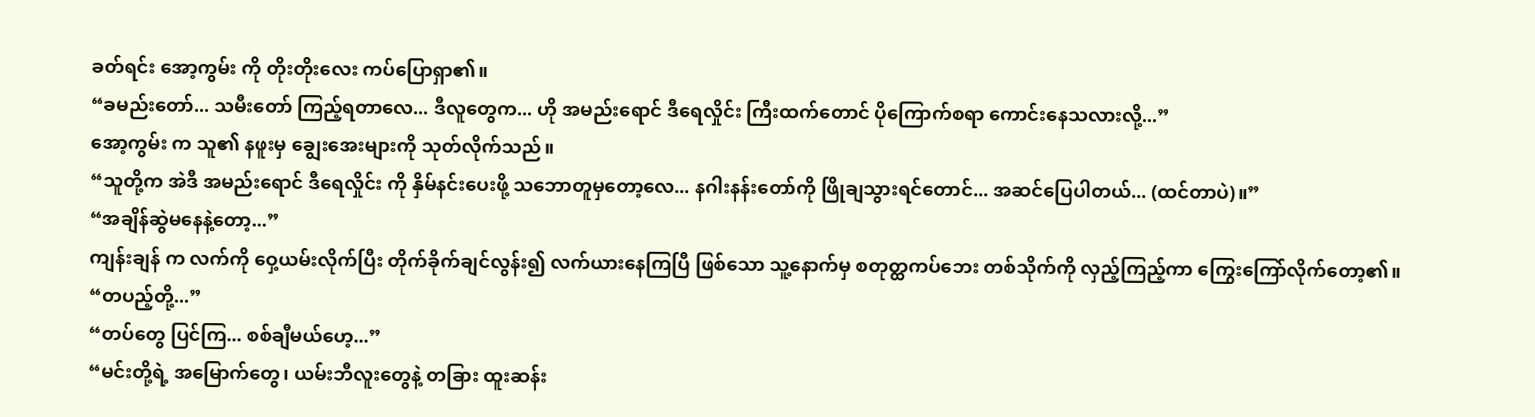ခတ်ရင်း အော့ကွမ်း ကို တိုးတိုးလေး ကပ်ပြောရှာ၏။
“ခမည်းတော်... သမီးတော် ကြည့်ရတာလေ... ဒီလူတွေက... ဟို အမည်းရောင် ဒီရေလှိုင်း ကြီးထက်တောင် ပိုကြောက်စရာ ကောင်းနေသလားလို့...”
အော့ကွမ်း က သူ၏ နဖူးမှ ချွေးအေးများကို သုတ်လိုက်သည်။
“သူတို့က အဲဒီ အမည်းရောင် ဒီရေလှိုင်း ကို နှိမ်နင်းပေးဖို့ သဘောတူမှတော့လေ... နဂါးနန်းတော်ကို ဖြိုချသွားရင်တောင်... အဆင်ပြေပါတယ်... (ထင်တာပဲ)။”
“အချိန်ဆွဲမနေနဲ့တော့...”
ကျန်းချန် က လက်ကို ဝှေ့ယမ်းလိုက်ပြီး တိုက်ခိုက်ချင်လွန်း၍ လက်ယားနေကြပြီ ဖြစ်သော သူ့နောက်မှ စတုတ္ထကပ်ဘေး တစ်သိုက်ကို လှည့်ကြည့်ကာ ကြွေးကြော်လိုက်တော့၏။
“တပည့်တို့...”
“တပ်တွေ ပြင်ကြ... စစ်ချီမယ်ဟေ့...”
“မင်းတို့ရဲ့ အမြောက်တွေ၊ ယမ်းဘီလူးတွေနဲ့ တခြား ထူးဆန်း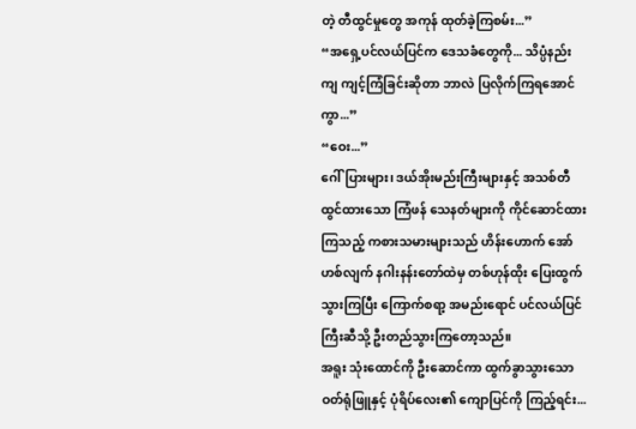တဲ့ တီထွင်မှုတွေ အကုန် ထုတ်ခဲ့ကြစမ်း...”
“အရှေ့ပင်လယ်ပြင်က ဒေသခံတွေကို... သိပ္ပံနည်းကျ ကျင့်ကြံခြင်းဆိုတာ ဘာလဲ ပြလိုက်ကြရအောင်ကွာ...”
“ဝေး...”
ဂေါ်ပြားများ၊ ဒယ်အိုးမည်းကြီးများနှင့် အသစ်တီထွင်ထားသော ကြံဖန် သေနတ်များကို ကိုင်ဆောင်ထားကြသည့် ကစားသမားများသည် ဟိန်းဟောက် အော်ဟစ်လျက် နဂါးနန်းတော်ထဲမှ တစ်ဟုန်ထိုး ပြေးထွက်သွားကြပြီး ကြောက်စရာ့ အမည်းရောင် ပင်လယ်ပြင်ကြီးဆီသို့ ဦးတည်သွားကြတော့သည်။
အရူး သုံးထောင်ကို ဦးဆောင်ကာ ထွက်ခွာသွားသော ဝတ်ရုံဖြူနှင့် ပုံရိပ်လေး၏ ကျောပြင်ကို ကြည့်ရင်း...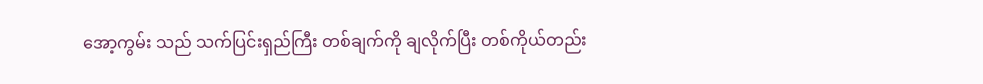အော့ကွမ်း သည် သက်ပြင်းရှည်ကြီး တစ်ချက်ကို ချလိုက်ပြီး တစ်ကိုယ်တည်း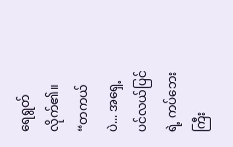ရေရွတ်လိုက်၏။
“တကယ်ပဲ... အရှေ့ပင်လယ်ပြင်ရဲ့ ကပ်ဘေးကြီး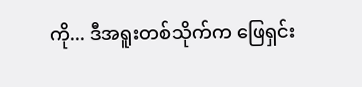ကို... ဒီအရူးတစ်သိုက်က ဖြေရှင်း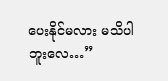ပေးနိုင်မလား မသိပါဘူးလေ…”